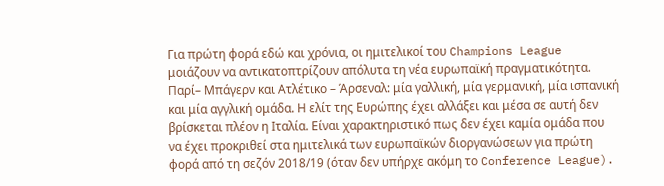Για πρώτη φορά εδώ και χρόνια, οι ημιτελικοί του Champions League μοιάζουν να αντικατοπτρίζουν απόλυτα τη νέα ευρωπαϊκή πραγματικότητα. Παρί– Μπάγερν και Ατλέτικο – Άρσεναλ: μία γαλλική, μία γερμανική, μία ισπανική και μία αγγλική ομάδα. Η ελίτ της Ευρώπης έχει αλλάξει και μέσα σε αυτή δεν βρίσκεται πλέον η Ιταλία. Είναι χαρακτηριστικό πως δεν έχει καμία ομάδα που να έχει προκριθεί στα ημιτελικά των ευρωπαϊκών διοργανώσεων για πρώτη φορά από τη σεζόν 2018/19 (όταν δεν υπήρχε ακόμη το Conference League).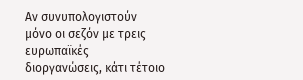Αν συνυπολογιστούν μόνο οι σεζόν με τρεις ευρωπαϊκές διοργανώσεις, κάτι τέτοιο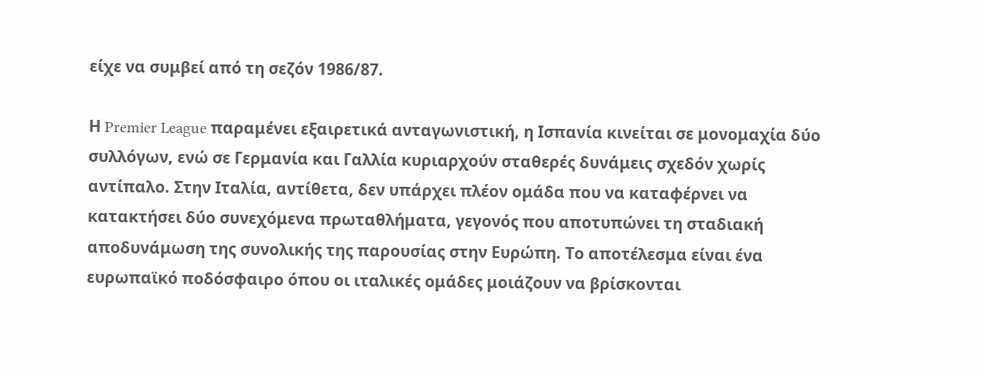είχε να συμβεί από τη σεζόν 1986/87.

Η Premier League παραμένει εξαιρετικά ανταγωνιστική, η Ισπανία κινείται σε μονομαχία δύο συλλόγων, ενώ σε Γερμανία και Γαλλία κυριαρχούν σταθερές δυνάμεις σχεδόν χωρίς αντίπαλο. Στην Ιταλία, αντίθετα, δεν υπάρχει πλέον ομάδα που να καταφέρνει να κατακτήσει δύο συνεχόμενα πρωταθλήματα, γεγονός που αποτυπώνει τη σταδιακή αποδυνάμωση της συνολικής της παρουσίας στην Ευρώπη. Το αποτέλεσμα είναι ένα ευρωπαϊκό ποδόσφαιρο όπου οι ιταλικές ομάδες μοιάζουν να βρίσκονται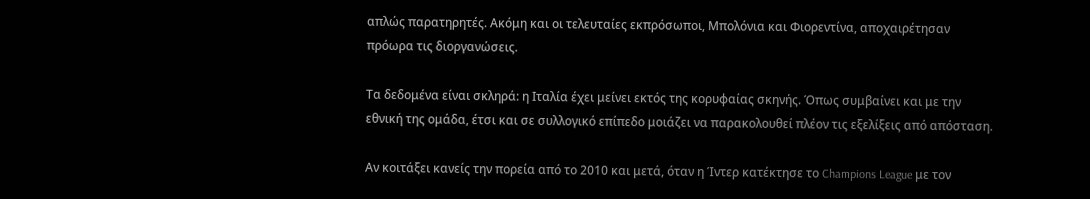απλώς παρατηρητές. Ακόμη και οι τελευταίες εκπρόσωποι, Μπολόνια και Φιορεντίνα, αποχαιρέτησαν πρόωρα τις διοργανώσεις.

Τα δεδομένα είναι σκληρά: η Ιταλία έχει μείνει εκτός της κορυφαίας σκηνής. Όπως συμβαίνει και με την εθνική της ομάδα, έτσι και σε συλλογικό επίπεδο μοιάζει να παρακολουθεί πλέον τις εξελίξεις από απόσταση.

Αν κοιτάξει κανείς την πορεία από το 2010 και μετά, όταν η Ίντερ κατέκτησε το Champions League με τον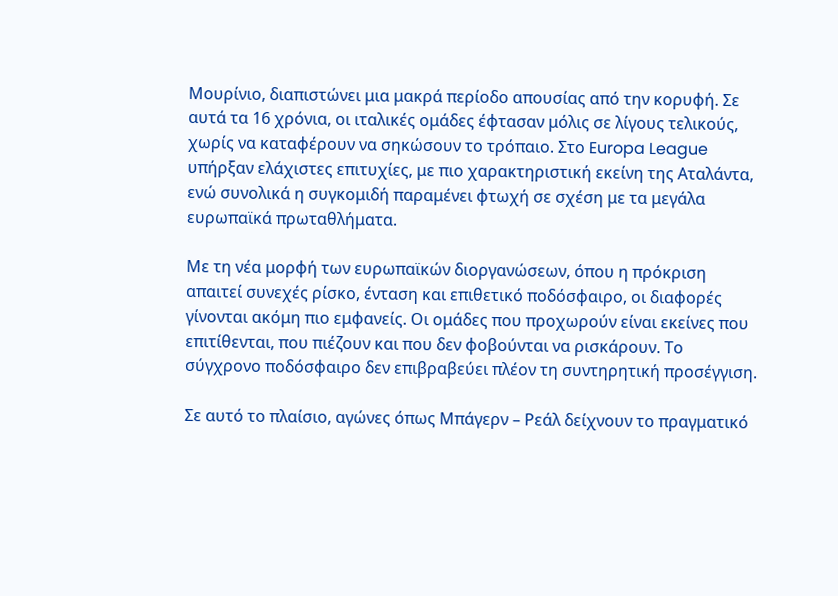Μουρίνιο, διαπιστώνει μια μακρά περίοδο απουσίας από την κορυφή. Σε αυτά τα 16 χρόνια, οι ιταλικές ομάδες έφτασαν μόλις σε λίγους τελικούς, χωρίς να καταφέρουν να σηκώσουν το τρόπαιο. Στο Europa League υπήρξαν ελάχιστες επιτυχίες, με πιο χαρακτηριστική εκείνη της Αταλάντα, ενώ συνολικά η συγκομιδή παραμένει φτωχή σε σχέση με τα μεγάλα ευρωπαϊκά πρωταθλήματα.

Με τη νέα μορφή των ευρωπαϊκών διοργανώσεων, όπου η πρόκριση απαιτεί συνεχές ρίσκο, ένταση και επιθετικό ποδόσφαιρο, οι διαφορές γίνονται ακόμη πιο εμφανείς. Οι ομάδες που προχωρούν είναι εκείνες που επιτίθενται, που πιέζουν και που δεν φοβούνται να ρισκάρουν. Το σύγχρονο ποδόσφαιρο δεν επιβραβεύει πλέον τη συντηρητική προσέγγιση.

Σε αυτό το πλαίσιο, αγώνες όπως Μπάγερν – Ρεάλ δείχνουν το πραγματικό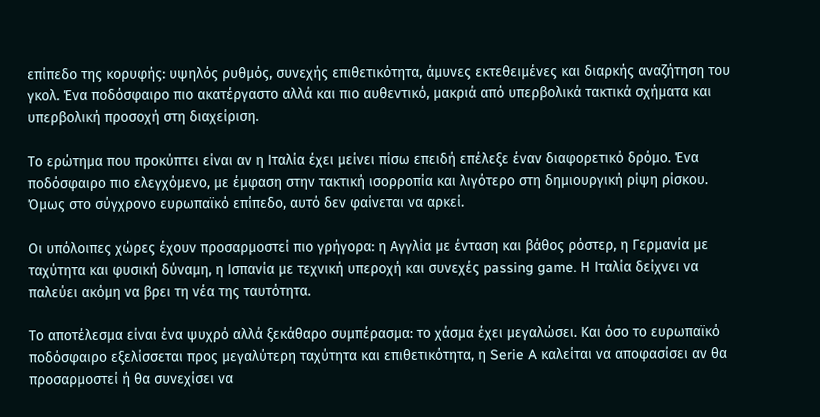επίπεδο της κορυφής: υψηλός ρυθμός, συνεχής επιθετικότητα, άμυνες εκτεθειμένες και διαρκής αναζήτηση του γκολ. Ένα ποδόσφαιρο πιο ακατέργαστο αλλά και πιο αυθεντικό, μακριά από υπερβολικά τακτικά σχήματα και υπερβολική προσοχή στη διαχείριση.

Το ερώτημα που προκύπτει είναι αν η Ιταλία έχει μείνει πίσω επειδή επέλεξε έναν διαφορετικό δρόμο. Ένα ποδόσφαιρο πιο ελεγχόμενο, με έμφαση στην τακτική ισορροπία και λιγότερο στη δημιουργική ρίψη ρίσκου. Όμως στο σύγχρονο ευρωπαϊκό επίπεδο, αυτό δεν φαίνεται να αρκεί.

Οι υπόλοιπες χώρες έχουν προσαρμοστεί πιο γρήγορα: η Αγγλία με ένταση και βάθος ρόστερ, η Γερμανία με ταχύτητα και φυσική δύναμη, η Ισπανία με τεχνική υπεροχή και συνεχές passing game. Η Ιταλία δείχνει να παλεύει ακόμη να βρει τη νέα της ταυτότητα.

Το αποτέλεσμα είναι ένα ψυχρό αλλά ξεκάθαρο συμπέρασμα: το χάσμα έχει μεγαλώσει. Και όσο το ευρωπαϊκό ποδόσφαιρο εξελίσσεται προς μεγαλύτερη ταχύτητα και επιθετικότητα, η Serie A καλείται να αποφασίσει αν θα προσαρμοστεί ή θα συνεχίσει να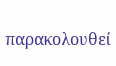παρακολουθεί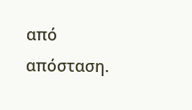από απόσταση.